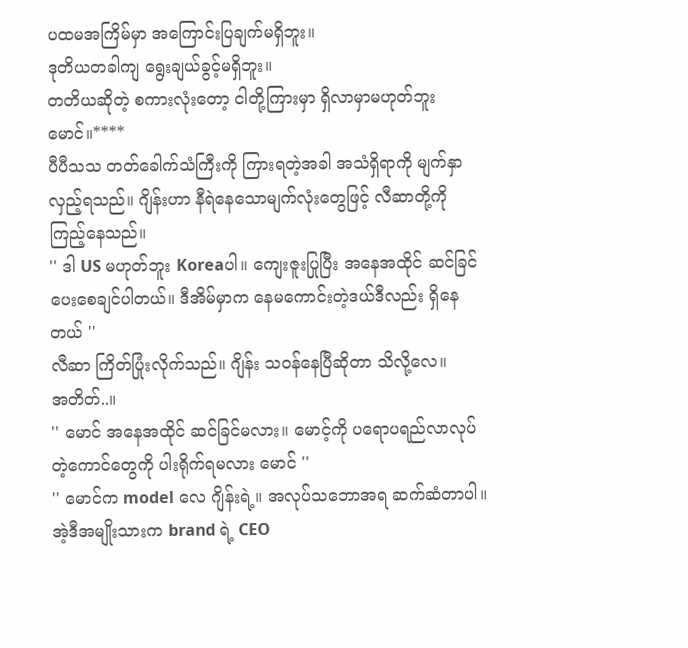ပထမအကြိမ်မှာ အကြောင်းပြချက်မရှိဘူး။
ဒုတိယတခါကျ ရွေးချယ်ခွင့်မရှိဘူး။
တတိယဆိုတဲ့ စကားလုံးတော့ ငါတို့ကြားမှာ ရှိလာမှာမဟုတ်ဘူး မောင်။****
ပီပီသသ တတ်ခေါက်သံကြီးကို ကြားရတဲ့အခါ အသံရှိရာကို မျက်နှာလှည့်ရသည်။ ဂျိန်းဟာ နီရဲနေသောမျက်လုံးတွေဖြင့် လီဆာတို့ကို ကြည့်နေသည်။
'' ဒါ US မဟုတ်ဘူး Koreaပါ။ ကျေးဇူးပြုပြီး အနေအထိုင် ဆင်ခြင်ပေးစေချင်ပါတယ်။ ဒီအိမ်မှာက နေမကောင်းတဲ့ဒယ်ဒီလည်း ရှိနေတယ် ''
လီဆာ ကြိတ်ပြုံးလိုက်သည်။ ဂျိန်း သဝန်နေပြီဆိုတာ သိလို့လေ။
အတိတ်..။
'' မောင် အနေအထိုင် ဆင်ခြင်မလား။ မောင့်ကို ပရောပရည်လာလုပ်တဲ့ကောင်တွေကို ပါးရိုက်ရမလား မောင် ''
'' မောင်က model လေ ဂျိန်းရဲ့။ အလုပ်သဘောအရ ဆက်ဆံတာပါ။ အဲ့ဒီအမျိုးသားက brand ရဲ့ CEO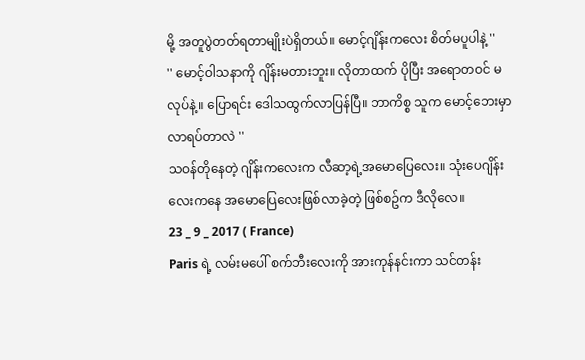မို့ အတူပွဲတတ်ရတာမျိုးပဲရှိတယ်။ မောင့်ဂျိန်းကလေး စိတ်မပူပါနဲ့ ''
'' မောင့်ဝါသနာကို ဂျိန်းမတားဘူး။ လိုတာထက် ပိုပြီး အရောတဝင် မလုပ်နဲ့။ ပြောရင်း ဒေါသထွက်လာပြန်ပြီ။ ဘာကိစ္စ သူက မောင့်ဘေးမှာ လာရပ်တာလဲ ''
သဝန်တိုနေတဲ့ ဂျိန်းကလေးက လီဆာ့ရဲ့အမောပြေလေး။ သုံးပေဂျိန်းလေးကနေ အမောပြေလေးဖြစ်လာခဲ့တဲ့ ဖြစ်စဥ်က ဒီလိုလေ။
23 _ 9 _ 2017 ( France)
Paris ရဲ့ လမ်းမပေါ် စက်ဘီးလေးကို အားကုန်နင်းကာ သင်တန်း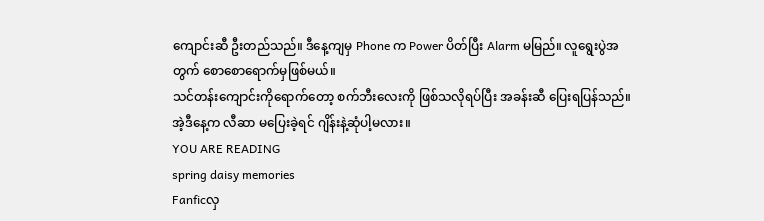ကျောင်းဆီ ဦးတည်သည်။ ဒီနေ့ကျမှ Phone က Power ပိတ်ပြီး Alarm မမြည်။ လူရွေးပွဲအတွက် စောစောရောက်မှဖြစ်မယ်။
သင်တန်းကျောင်းကိုရောက်တော့ စက်ဘီးလေးကို ဖြစ်သလိုရပ်ပြီး အခန်းဆီ ပြေးရပြန်သည်။ အဲ့ဒီနေ့က လီဆာ မပြေးခဲ့ရင် ဂျိန်းနဲ့ဆုံပါ့မလား။
YOU ARE READING
spring daisy memories
Fanficလှ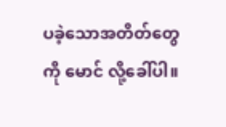ပခဲ့သောအတိတ်တွေကို မောင် လို့ခေါ်ပါ။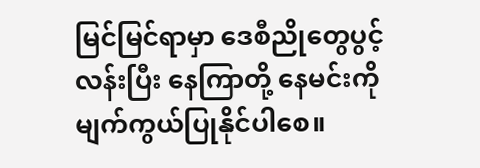မြင်မြင်ရာမှာ ဒေစီညိုတွေပွင့်လန်းပြီး နေကြာတို့ နေမင်းကိုမျက်ကွယ်ပြုနိုင်ပါစေ။